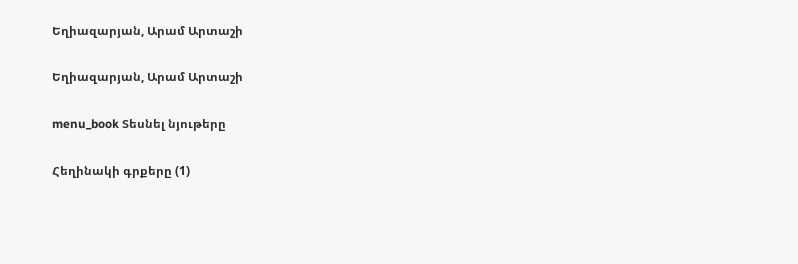Եղիազարյան, Արամ Արտաշի

Եղիազարյան, Արամ Արտաշի

menu_book Տեսնել նյութերը

Հեղինակի գրքերը (1)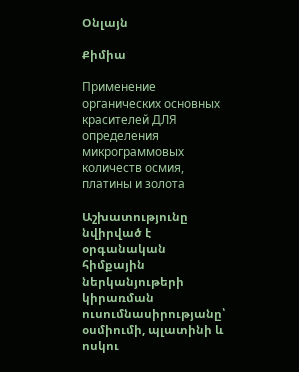Օնլայն

Քիմիա

Применение органических основных красителей ДЛЯ определения микрограммовых количеств осмия, платины и золота

Աշխատությունը նվիրված է օրգանական հիմքային ներկանյութերի կիրառման ուսումնասիրությանը՝ օսմիումի, պլատինի և ոսկու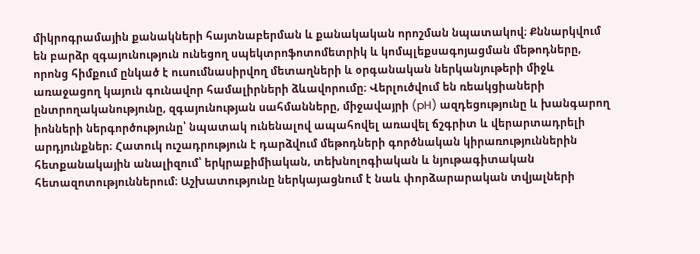միկրոգրամային քանակների հայտնաբերման և քանակական որոշման նպատակով։ Քննարկվում են բարձր զգայունություն ունեցող սպեկտրոֆոտոմետրիկ և կոմպլեքսագոյացման մեթոդները, որոնց հիմքում ընկած է ուսումնասիրվող մետաղների և օրգանական ներկանյութերի միջև առաջացող կայուն գունավոր համալիրների ձևավորումը։ Վերլուծվում են ռեակցիաների ընտրողականությունը, զգայունության սահմանները, միջավայրի (pH) ազդեցությունը և խանգարող իոնների ներգործությունը՝ նպատակ ունենալով ապահովել առավել ճշգրիտ և վերարտադրելի արդյունքներ։ Հատուկ ուշադրություն է դարձվում մեթոդների գործնական կիրառություններին հետքանակային անալիզում՝ երկրաքիմիական, տեխնոլոգիական և նյութագիտական հետազոտություններում։ Աշխատությունը ներկայացնում է նաև փորձարարական տվյալների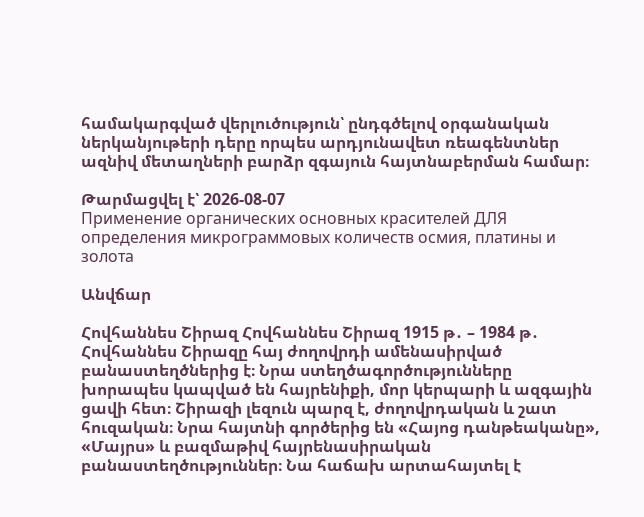համակարգված վերլուծություն՝ ընդգծելով օրգանական ներկանյութերի դերը որպես արդյունավետ ռեագենտներ ազնիվ մետաղների բարձր զգայուն հայտնաբերման համար։

Թարմացվել է՝ 2026-08-07
Применение органических основных красителей ДЛЯ определения микрограммовых количеств осмия, платины и золота

Անվճար

Հովհաննես Շիրազ Հովհաննես Շիրազ 1915 թ․ – 1984 թ․ Հովհաննես Շիրազը հայ ժողովրդի ամենասիրված բանաստեղծներից է։ Նրա ստեղծագործությունները խորապես կապված են հայրենիքի, մոր կերպարի և ազգային ցավի հետ։ Շիրազի լեզուն պարզ է, ժողովրդական և շատ հուզական։ Նրա հայտնի գործերից են «Հայոց դանթեականը», «Մայրս» և բազմաթիվ հայրենասիրական բանաստեղծություններ։ Նա հաճախ արտահայտել է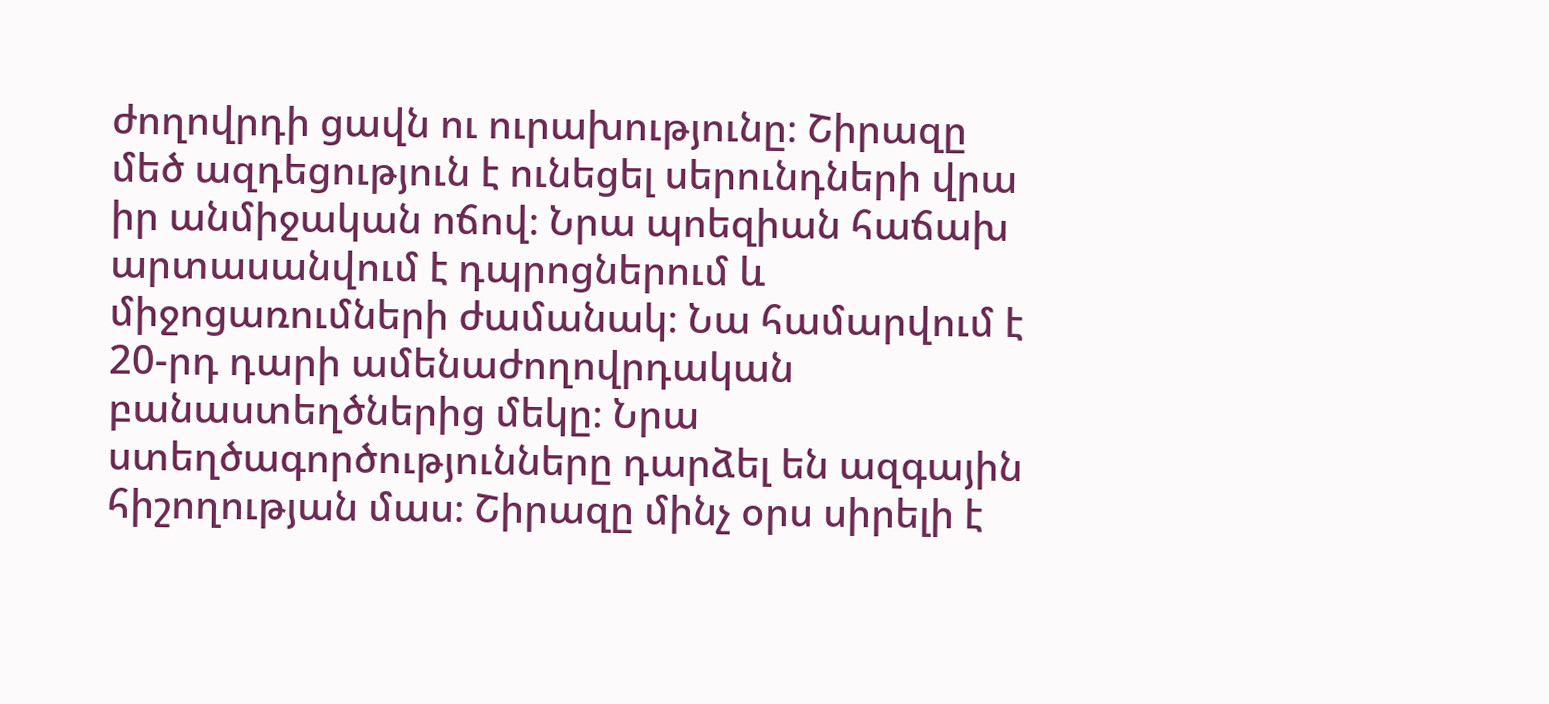ժողովրդի ցավն ու ուրախությունը։ Շիրազը մեծ ազդեցություն է ունեցել սերունդների վրա իր անմիջական ոճով։ Նրա պոեզիան հաճախ արտասանվում է դպրոցներում և միջոցառումների ժամանակ։ Նա համարվում է 20-րդ դարի ամենաժողովրդական բանաստեղծներից մեկը։ Նրա ստեղծագործությունները դարձել են ազգային հիշողության մաս։ Շիրազը մինչ օրս սիրելի է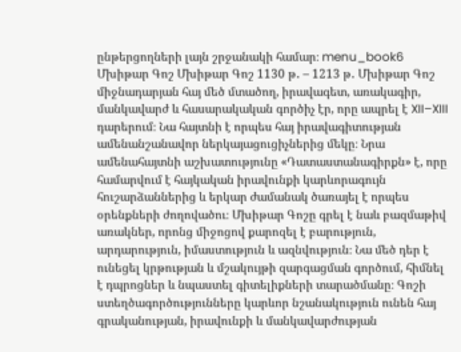ընթերցողների լայն շրջանակի համար։ menu_book6 Մխիթար Գոշ Մխիթար Գոշ 1130 թ․ – 1213 թ․ Մխիթար Գոշ միջնադարյան հայ մեծ մտածող, իրավագետ, առակագիր, մանկավարժ և հասարակական գործիչ էր, որը ապրել է XII–XIII դարերում։ Նա հայտնի է որպես հայ իրավագիտության ամենանշանավոր ներկայացուցիչներից մեկը։ Նրա ամենահայտնի աշխատությունը «Դատաստանագիրքն» է, որը համարվում է հայկական իրավունքի կարևորագույն հուշարձաններից և երկար ժամանակ ծառայել է որպես օրենքների ժողովածու։ Մխիթար Գոշը գրել է նաև բազմաթիվ առակներ, որոնց միջոցով քարոզել է բարություն, արդարություն, իմաստություն և ազնվություն։ Նա մեծ դեր է ունեցել կրթության և մշակույթի զարգացման գործում, հիմնել է դպրոցներ և նպաստել գիտելիքների տարածմանը։ Գոշի ստեղծագործությունները կարևոր նշանակություն ունեն հայ գրականության, իրավունքի և մանկավարժության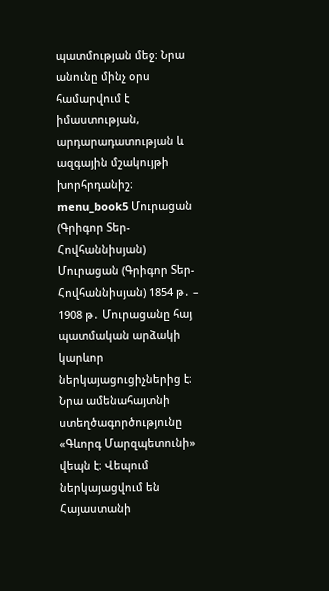պատմության մեջ։ Նրա անունը մինչ օրս համարվում է իմաստության, արդարադատության և ազգային մշակույթի խորհրդանիշ։ menu_book5 Մուրացան (Գրիգոր Տեր-Հովհաննիսյան) Մուրացան (Գրիգոր Տեր-Հովհաննիսյան) 1854 թ․ – 1908 թ․ Մուրացանը հայ պատմական արձակի կարևոր ներկայացուցիչներից է։ Նրա ամենահայտնի ստեղծագործությունը «Գևորգ Մարզպետունի» վեպն է։ Վեպում ներկայացվում են Հայաստանի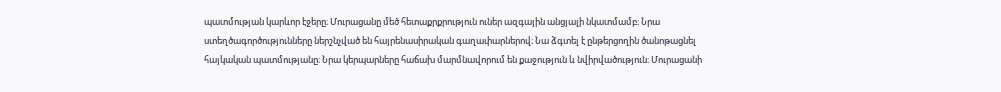պատմության կարևոր էջերը։ Մուրացանը մեծ հետաքրքրություն ուներ ազգային անցյալի նկատմամբ։ Նրա ստեղծագործությունները ներշնչված են հայրենասիրական գաղափարներով։ Նա ձգտել է ընթերցողին ծանոթացնել հայկական պատմությանը։ Նրա կերպարները հաճախ մարմնավորում են քաջություն և նվիրվածություն։ Մուրացանի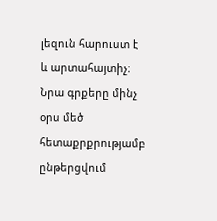լեզուն հարուստ է և արտահայտիչ։ Նրա գրքերը մինչ օրս մեծ հետաքրքրությամբ ընթերցվում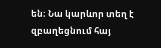են։ Նա կարևոր տեղ է զբաղեցնում հայ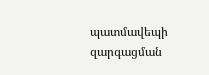պատմավեպի զարգացման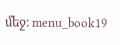մեջ։ menu_book19